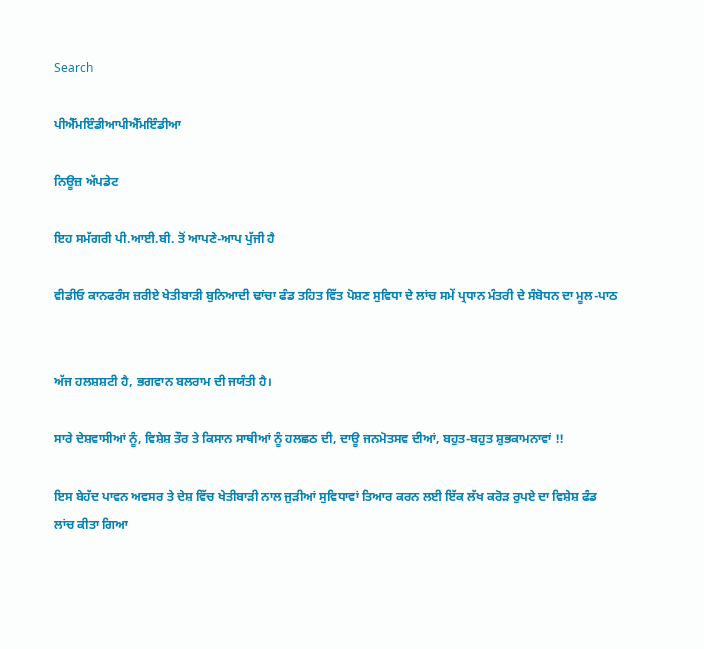Search

ਪੀਐੱਮਇੰਡੀਆਪੀਐੱਮਇੰਡੀਆ

ਨਿਊਜ਼ ਅੱਪਡੇਟ

ਇਹ ਸਮੱਗਰੀ ਪੀ.ਆਈ.ਬੀ. ਤੋਂ ਆਪਣੇ-ਆਪ ਪੁੱਜੀ ਹੈ

ਵੀਡੀਓ ਕਾਨਫਰੰਸ ਜ਼ਰੀਏ ਖੇਤੀਬਾੜੀ ਬੁਨਿਆਦੀ ਢਾਂਚਾ ਫੰਡ ਤਹਿਤ ਵਿੱਤ ਪੋਸ਼ਣ ਸੁਵਿਧਾ ਦੇ ਲਾਂਚ ਸਮੇਂ ਪ੍ਰਧਾਨ ਮੰਤਰੀ ਦੇ ਸੰਬੋਧਨ ਦਾ ਮੂਲ-ਪਾਠ


ਅੱਜ ਹਲਸ਼ਸ਼ਟੀ ਹੈ, ਭਗਵਾਨ ਬਲਰਾਮ ਦੀ ਜਯੰਤੀ ਹੈ।

ਸਾਰੇ ਦੇਸ਼ਵਾਸੀਆਂ ਨੂੰ, ਵਿਸ਼ੇਸ਼ ਤੌਰ ਤੇ ਕਿਸਾਨ ਸਾਥੀਆਂ ਨੂੰ ਹਲਛਠ ਦੀ, ਦਾਊ ਜਨਮੋਤਸਵ ਦੀਆਂ, ਬਹੁਤ-ਬਹੁਤ ਸ਼ੁਭਕਾਮਨਾਵਾਂ !!

ਇਸ ਬੇਹੱਦ ਪਾਵਨ ਅਵਸਰ ਤੇ ਦੇਸ਼ ਵਿੱਚ ਖੇਤੀਬਾੜੀ ਨਾਲ ਜੁੜੀਆਂ ਸੁਵਿਧਾਵਾਂ ਤਿਆਰ ਕਰਨ ਲਈ ਇੱਕ ਲੱਖ ਕਰੋੜ ਰੁਪਏ ਦਾ ਵਿਸ਼ੇਸ਼ ਫੰਡ ਲਾਂਚ ਕੀਤਾ ਗਿਆ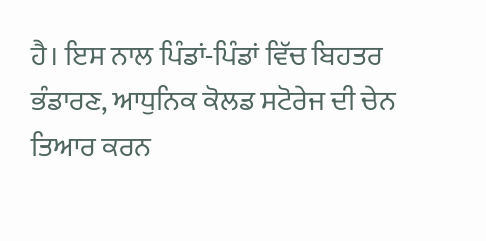ਹੈ। ਇਸ ਨਾਲ ਪਿੰਡਾਂ-ਪਿੰਡਾਂ ਵਿੱਚ ਬਿਹਤਰ ਭੰਡਾਰਣ, ਆਧੁਨਿਕ ਕੋਲਡ ਸਟੋਰੇਜ ਦੀ ਚੇਨ ਤਿਆਰ ਕਰਨ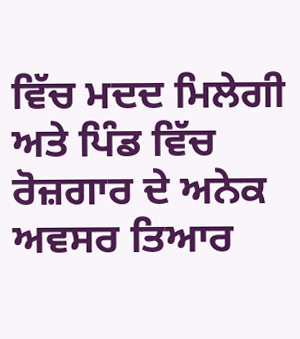ਵਿੱਚ ਮਦਦ ਮਿਲੇਗੀ ਅਤੇ ਪਿੰਡ ਵਿੱਚ ਰੋਜ਼ਗਾਰ ਦੇ ਅਨੇਕ ਅਵਸਰ ਤਿਆਰ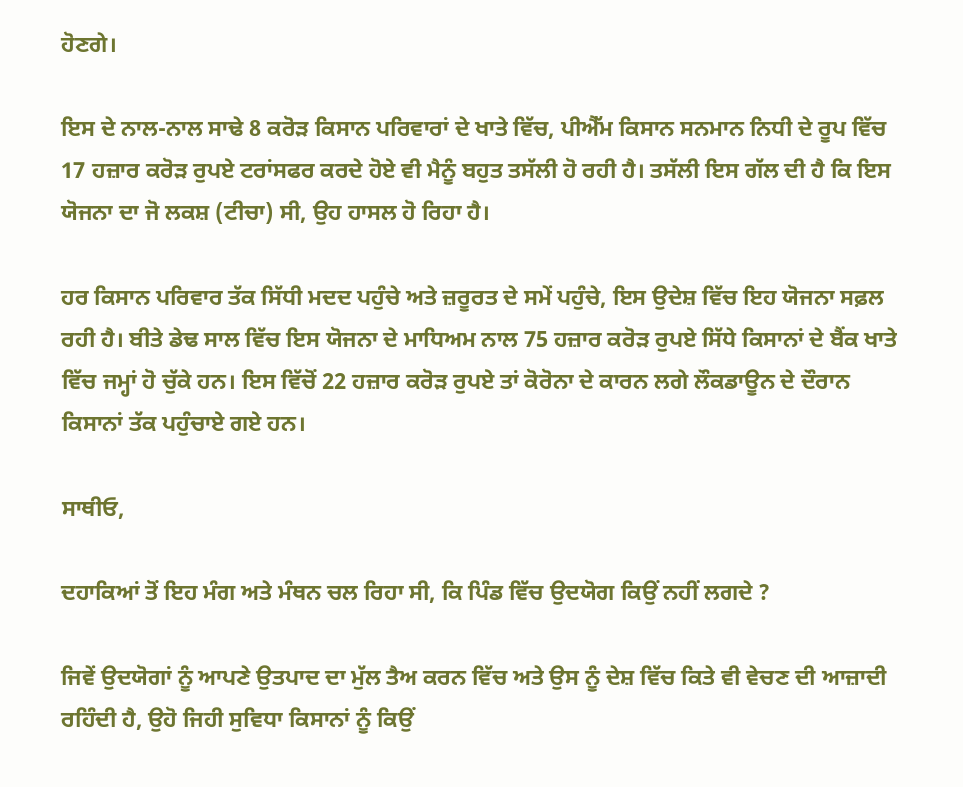ਹੋਣਗੇ।

ਇਸ ਦੇ ਨਾਲ-ਨਾਲ ਸਾਢੇ 8 ਕਰੋੜ ਕਿਸਾਨ ਪਰਿਵਾਰਾਂ ਦੇ ਖਾਤੇ ਵਿੱਚ, ਪੀਐੱਮ ਕਿਸਾਨ ਸਨਮਾਨ ਨਿਧੀ ਦੇ ਰੂਪ ਵਿੱਚ 17 ਹਜ਼ਾਰ ਕਰੋੜ ਰੁਪਏ ਟਰਾਂਸਫਰ ਕਰਦੇ ਹੋਏ ਵੀ ਮੈਨੂੰ ਬਹੁਤ ਤਸੱਲੀ ਹੋ ਰਹੀ ਹੈ। ਤਸੱਲੀ ਇਸ ਗੱਲ ਦੀ ਹੈ ਕਿ ਇਸ ਯੋਜਨਾ ਦਾ ਜੋ ਲਕਸ਼ (ਟੀਚਾ) ਸੀ, ਉਹ ਹਾਸਲ ਹੋ ਰਿਹਾ ਹੈ।

ਹਰ ਕਿਸਾਨ ਪਰਿਵਾਰ ਤੱਕ ਸਿੱਧੀ ਮਦਦ ਪਹੁੰਚੇ ਅਤੇ ਜ਼ਰੂਰਤ ਦੇ ਸਮੇਂ ਪਹੁੰਚੇ, ਇਸ ਉਦੇਸ਼ ਵਿੱਚ ਇਹ ਯੋਜਨਾ ਸਫ਼ਲ ਰਹੀ ਹੈ। ਬੀਤੇ ਡੇਢ ਸਾਲ ਵਿੱਚ ਇਸ ਯੋਜਨਾ ਦੇ ਮਾਧਿਅਮ ਨਾਲ 75 ਹਜ਼ਾਰ ਕਰੋੜ ਰੁਪਏ ਸਿੱਧੇ ਕਿਸਾਨਾਂ ਦੇ ਬੈਂਕ ਖਾਤੇ ਵਿੱਚ ਜਮ੍ਹਾਂ ਹੋ ਚੁੱਕੇ ਹਨ। ਇਸ ਵਿੱਚੋਂ 22 ਹਜ਼ਾਰ ਕਰੋੜ ਰੁਪਏ ਤਾਂ ਕੋਰੋਨਾ ਦੇ ਕਾਰਨ ਲਗੇ ਲੌਕਡਾਊਨ ਦੇ ਦੌਰਾਨ ਕਿਸਾਨਾਂ ਤੱਕ ਪਹੁੰਚਾਏ ਗਏ ਹਨ।

ਸਾਥੀਓ,

ਦਹਾਕਿਆਂ ਤੋਂ ਇਹ ਮੰਗ ਅਤੇ ਮੰਥਨ ਚਲ ਰਿਹਾ ਸੀ, ਕਿ ਪਿੰਡ ਵਿੱਚ ਉਦਯੋਗ ਕਿਉਂ ਨਹੀਂ ਲਗਦੇ ?

ਜਿਵੇਂ ਉਦਯੋਗਾਂ ਨੂੰ ਆਪਣੇ ਉਤਪਾਦ ਦਾ ਮੁੱਲ ਤੈਅ ਕਰਨ ਵਿੱਚ ਅਤੇ ਉਸ ਨੂੰ ਦੇਸ਼ ਵਿੱਚ ਕਿਤੇ ਵੀ ਵੇਚਣ ਦੀ ਆਜ਼ਾਦੀ ਰਹਿੰਦੀ ਹੈ, ਉਹੋ ਜਿਹੀ ਸੁਵਿਧਾ ਕਿਸਾਨਾਂ ਨੂੰ ਕਿਉਂ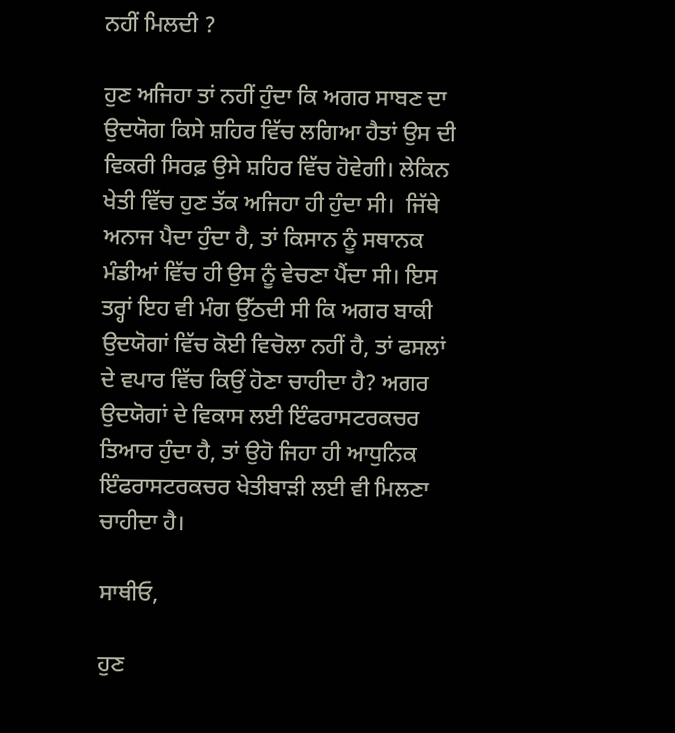ਨਹੀਂ ਮਿਲਦੀ ?

ਹੁਣ ਅਜਿਹਾ ਤਾਂ ਨਹੀਂ ਹੁੰਦਾ ਕਿ ਅਗਰ ਸਾਬਣ ਦਾ ਉਦਯੋਗ ਕਿਸੇ ਸ਼ਹਿਰ ਵਿੱਚ ਲਗਿਆ ਹੈਤਾਂ ਉਸ ਦੀ ਵਿਕਰੀ ਸਿਰਫ਼ ਉਸੇ ਸ਼ਹਿਰ ਵਿੱਚ ਹੋਵੇਗੀ। ਲੇਕਿਨ ਖੇਤੀ ਵਿੱਚ ਹੁਣ ਤੱਕ ਅਜਿਹਾ ਹੀ ਹੁੰਦਾ ਸੀ।  ਜਿੱਥੇ ਅਨਾਜ ਪੈਦਾ ਹੁੰਦਾ ਹੈ, ਤਾਂ ਕਿਸਾਨ ਨੂੰ ਸਥਾਨਕ ਮੰਡੀਆਂ ਵਿੱਚ ਹੀ ਉਸ ਨੂੰ ਵੇਚਣਾ ਪੈਂਦਾ ਸੀ। ਇਸ ਤਰ੍ਹਾਂ ਇਹ ਵੀ ਮੰਗ ਉੱਠਦੀ ਸੀ ਕਿ ਅਗਰ ਬਾਕੀ ਉਦਯੋਗਾਂ ਵਿੱਚ ਕੋਈ ਵਿਚੋਲਾ ਨਹੀਂ ਹੈ, ਤਾਂ ਫਸਲਾਂ ਦੇ ਵਪਾਰ ਵਿੱਚ ਕਿਉਂ ਹੋਣਾ ਚਾਹੀਦਾ ਹੈ? ਅਗਰ ਉਦਯੋਗਾਂ ਦੇ ਵਿਕਾਸ ਲਈ ਇੰਫਰਾਸਟਰਕਚਰ ਤਿਆਰ ਹੁੰਦਾ ਹੈ, ਤਾਂ ਉਹੋ ਜਿਹਾ ਹੀ ਆਧੁਨਿਕ ਇੰਫਰਾਸਟਰਕਚਰ ਖੇਤੀਬਾੜੀ ਲਈ ਵੀ ਮਿਲਣਾ ਚਾਹੀਦਾ ਹੈ।

ਸਾਥੀਓ,

ਹੁਣ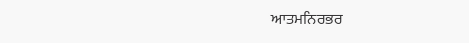ਆਤਮਨਿਰਭਰ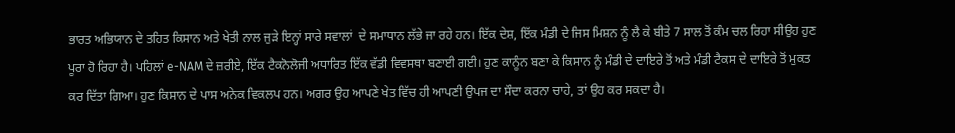ਭਾਰਤ ਅਭਿਯਾਨ ਦੇ ਤਹਿਤ ਕਿਸਾਨ ਅਤੇ ਖੇਤੀ ਨਾਲ ਜੁੜੇ ਇਨ੍ਹਾਂ ਸਾਰੇ ਸਵਾਲਾਂ  ਦੇ ਸਮਾਧਾਨ ਲੱਭੇ ਜਾ ਰਹੇ ਹਨ। ਇੱਕ ਦੇਸ਼, ਇੱਕ ਮੰਡੀ ਦੇ ਜਿਸ ਮਿਸ਼ਨ ਨੂੰ ਲੈ ਕੇ ਬੀਤੇ 7 ਸਾਲ ਤੋਂ ਕੰਮ ਚਲ ਰਿਹਾ ਸੀਉਹ ਹੁਣ ਪੂਰਾ ਹੋ ਰਿਹਾ ਹੈ। ਪਹਿਲਾਂ e-NAM ਦੇ ਜ਼ਰੀਏ, ਇੱਕ ਟੈਕਨੋਲੋਜੀ ਅਧਾਰਿਤ ਇੱਕ ਵੱਡੀ ਵਿਵਸਥਾ ਬਣਾਈ ਗਈ। ਹੁਣ ਕਾਨੂੰਨ ਬਣਾ ਕੇ ਕਿਸਾਨ ਨੂੰ ਮੰਡੀ ਦੇ ਦਾਇਰੇ ਤੋਂ ਅਤੇ ਮੰਡੀ ਟੈਕਸ ਦੇ ਦਾਇਰੇ ਤੋਂ ਮੁਕਤ ਕਰ ਦਿੱਤਾ ਗਿਆ। ਹੁਣ ਕਿਸਾਨ ਦੇ ਪਾਸ ਅਨੇਕ ਵਿਕਲਪ ਹਨ। ਅਗਰ ਉਹ ਆਪਣੇ ਖੇਤ ਵਿੱਚ ਹੀ ਆਪਣੀ ਉਪਜ ਦਾ ਸੌਦਾ ਕਰਨਾ ਚਾਹੇ, ਤਾਂ ਉਹ ਕਰ ਸਕਦਾ ਹੈ।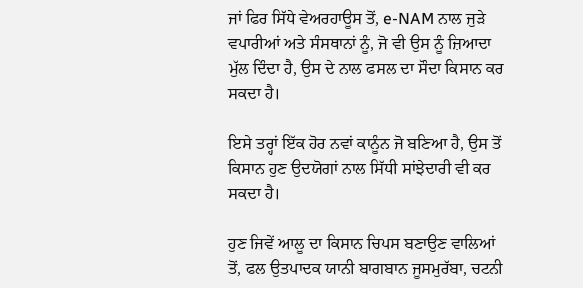ਜਾਂ ਫਿਰ ਸਿੱਧੇ ਵੇਅਰਹਾਊਸ ਤੋਂ, e-NAM ਨਾਲ ਜੁੜੇ ਵਪਾਰੀਆਂ ਅਤੇ ਸੰਸਥਾਨਾਂ ਨੂੰ, ਜੋ ਵੀ ਉਸ ਨੂੰ ਜ਼ਿਆਦਾ ਮੁੱਲ ਦਿੰਦਾ ਹੈ, ਉਸ ਦੇ ਨਾਲ ਫਸਲ ਦਾ ਸੌਦਾ ਕਿਸਾਨ ਕਰ ਸਕਦਾ ਹੈ।

ਇਸੇ ਤਰ੍ਹਾਂ ਇੱਕ ਹੋਰ ਨਵਾਂ ਕਾਨੂੰਨ ਜੋ ਬਣਿਆ ਹੈ, ਉਸ ਤੋਂ ਕਿਸਾਨ ਹੁਣ ਉਦਯੋਗਾਂ ਨਾਲ ਸਿੱਧੀ ਸਾਂਝੇਦਾਰੀ ਵੀ ਕਰ ਸਕਦਾ ਹੈ।

ਹੁਣ ਜਿਵੇਂ ਆਲੂ ਦਾ ਕਿਸਾਨ ਚਿਪਸ ਬਣਾਉਣ ਵਾਲਿਆਂ ਤੋਂ, ਫਲ ਉਤਪਾਦਕ ਯਾਨੀ ਬਾਗਬਾਨ ਜੂਸਮੁਰੱਬਾ, ਚਟਨੀ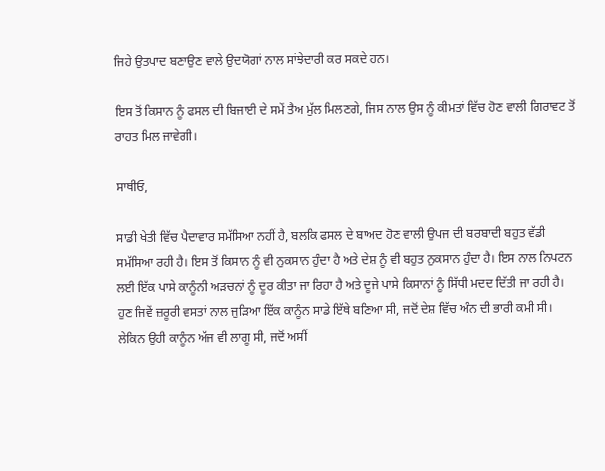ਜਿਹੇ ਉਤਪਾਦ ਬਣਾਉਣ ਵਾਲੇ ਉਦਯੋਗਾਂ ਨਾਲ ਸਾਂਝੇਦਾਰੀ ਕਰ ਸਕਦੇ ਹਨ।

ਇਸ ਤੋਂ ਕਿਸਾਨ ਨੂੰ ਫਸਲ ਦੀ ਬਿਜਾਈ ਦੇ ਸਮੇਂ ਤੈਅ ਮੁੱਲ ਮਿਲਣਗੇ, ਜਿਸ ਨਾਲ ਉਸ ਨੂੰ ਕੀਮਤਾਂ ਵਿੱਚ ਹੋਣ ਵਾਲੀ ਗਿਰਾਵਟ ਤੋਂ ਰਾਹਤ ਮਿਲ ਜਾਵੇਗੀ।

ਸਾਥੀਓ,

ਸਾਡੀ ਖੇਤੀ ਵਿੱਚ ਪੈਦਾਵਾਰ ਸਮੱਸਿਆ ਨਹੀਂ ਹੈ, ਬਲਕਿ ਫਸਲ ਦੇ ਬਾਅਦ ਹੋਣ ਵਾਲੀ ਉਪਜ ਦੀ ਬਰਬਾਦੀ ਬਹੁਤ ਵੱਡੀ ਸਮੱਸਿਆ ਰਹੀ ਹੈ। ਇਸ ਤੋਂ ਕਿਸਾਨ ਨੂੰ ਵੀ ਨੁਕਸਾਨ ਹੁੰਦਾ ਹੈ ਅਤੇ ਦੇਸ਼ ਨੂੰ ਵੀ ਬਹੁਤ ਨੁਕਸਾਨ ਹੁੰਦਾ ਹੈ। ਇਸ ਨਾਲ ਨਿਪਟਨ ਲਈ ਇੱਕ ਪਾਸੇ ਕਾਨੂੰਨੀ ਅੜਚਨਾਂ ਨੂੰ ਦੂਰ ਕੀਤਾ ਜਾ ਰਿਹਾ ਹੈ ਅਤੇ ਦੂਜੇ ਪਾਸੇ ਕਿਸਾਨਾਂ ਨੂੰ ਸਿੱਧੀ ਮਦਦ ਦਿੱਤੀ ਜਾ ਰਹੀ ਹੈ। ਹੁਣ ਜਿਵੇਂ ਜ਼ਰੂਰੀ ਵਸਤਾਂ ਨਾਲ ਜੁੜਿਆ ਇੱਕ ਕਾਨੂੰਨ ਸਾਡੇ ਇੱਥੇ ਬਣਿਆ ਸੀ, ਜਦੋਂ ਦੇਸ਼ ਵਿੱਚ ਅੰਨ ਦੀ ਭਾਰੀ ਕਮੀ ਸੀ। ਲੇਕਿਨ ਉਹੀ ਕਾਨੂੰਨ ਅੱਜ ਵੀ ਲਾਗੂ ਸੀ, ਜਦੋਂ ਅਸੀਂ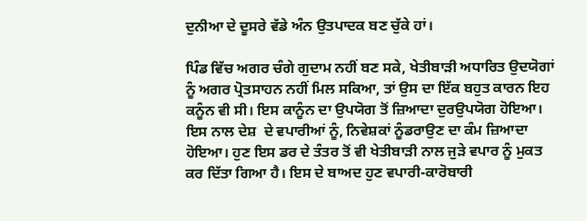ਦੁਨੀਆ ਦੇ ਦੂਸਰੇ ਵੱਡੇ ਅੰਨ ਉਤਪਾਦਕ ਬਣ ਚੁੱਕੇ ਹਾਂ।

ਪਿੰਡ ਵਿੱਚ ਅਗਰ ਚੰਗੇ ਗੁਦਾਮ ਨਹੀਂ ਬਣ ਸਕੇ, ਖੇਤੀਬਾੜੀ ਅਧਾਰਿਤ ਉਦਯੋਗਾਂ ਨੂੰ ਅਗਰ ਪ੍ਰੋਤਸਾਹਨ ਨਹੀਂ ਮਿਲ ਸਕਿਆ, ਤਾਂ ਉਸ ਦਾ ਇੱਕ ਬਹੁਤ ਕਾਰਨ ਇਹ ਕਨੂੰਨ ਵੀ ਸੀ। ਇਸ ਕਾਨੂੰਨ ਦਾ ਉਪਯੋਗ ਤੋਂ ਜ਼ਿਆਦਾ ਦੁਰਉਪਯੋਗ ਹੋਇਆ। ਇਸ ਨਾਲ ਦੇਸ਼  ਦੇ ਵਪਾਰੀਆਂ ਨੂੰ, ਨਿਵੇਸ਼ਕਾਂ ਨੂੰਡਰਾਉਣ ਦਾ ਕੰਮ ਜ਼ਿਆਦਾ ਹੋਇਆ। ਹੁਣ ਇਸ ਡਰ ਦੇ ਤੰਤਰ ਤੋਂ ਵੀ ਖੇਤੀਬਾੜੀ ਨਾਲ ਜੁੜੇ ਵਪਾਰ ਨੂੰ ਮੁਕਤ ਕਰ ਦਿੱਤਾ ਗਿਆ ਹੈ। ਇਸ ਦੇ ਬਾਅਦ ਹੁਣ ਵਪਾਰੀ-ਕਾਰੋਬਾਰੀ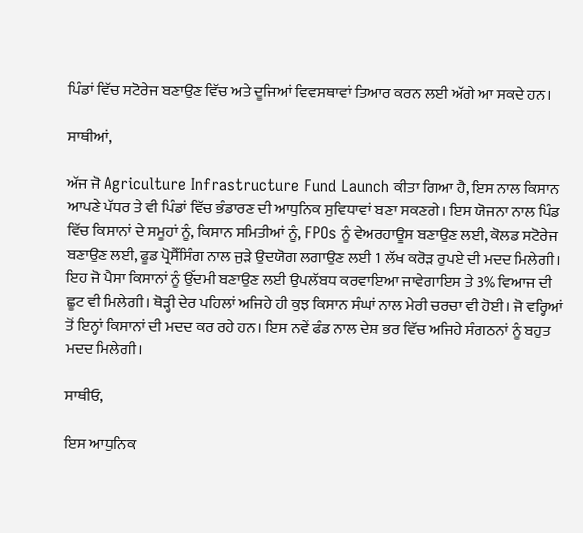ਪਿੰਡਾਂ ਵਿੱਚ ਸਟੋਰੇਜ ਬਣਾਉਣ ਵਿੱਚ ਅਤੇ ਦੂਜਿਆਂ ਵਿਵਸਥਾਵਾਂ ਤਿਆਰ ਕਰਨ ਲਈ ਅੱਗੇ ਆ ਸਕਦੇ ਹਨ।

ਸਾਥੀਆਂ,

ਅੱਜ ਜੋ Agriculture Infrastructure Fund Launch ਕੀਤਾ ਗਿਆ ਹੈ, ਇਸ ਨਾਲ ਕਿਸਾਨ ਆਪਣੇ ਪੱਧਰ ਤੇ ਵੀ ਪਿੰਡਾਂ ਵਿੱਚ ਭੰਡਾਰਣ ਦੀ ਆਧੁਨਿਕ ਸੁਵਿਧਾਵਾਂ ਬਣਾ ਸਕਣਗੇ। ਇਸ ਯੋਜਨਾ ਨਾਲ ਪਿੰਡ ਵਿੱਚ ਕਿਸਾਨਾਂ ਦੇ ਸਮੂਹਾਂ ਨੂੰ, ਕਿਸਾਨ ਸਮਿਤੀਆਂ ਨੂੰ, FPOs ਨੂੰ ਵੇਅਰਹਾਊਸ ਬਣਾਉਣ ਲਈ, ਕੋਲਡ ਸਟੋਰੇਜ ਬਣਾਉਣ ਲਈ, ਫੂਡ ਪ੍ਰੋਸੈੱਸਿੰਗ ਨਾਲ ਜੁੜੇ ਉਦਯੋਗ ਲਗਾਉਣ ਲਈ 1 ਲੱਖ ਕਰੋੜ ਰੁਪਏ ਦੀ ਮਦਦ ਮਿਲੇਗੀ। ਇਹ ਜੋ ਪੈਸਾ ਕਿਸਾਨਾਂ ਨੂੰ ਉੱਦਮੀ ਬਣਾਉਣ ਲਈ ਉਪਲੱਬਧ ਕਰਵਾਇਆ ਜਾਵੇਗਾਇਸ ਤੇ 3% ਵਿਆਜ ਦੀ ਛੂਟ ਵੀ ਮਿਲੇਗੀ। ਥੋੜ੍ਹੀ ਦੇਰ ਪਹਿਲਾਂ ਅਜਿਹੇ ਹੀ ਕੁਝ ਕਿਸਾਨ ਸੰਘਾਂ ਨਾਲ ਮੇਰੀ ਚਰਚਾ ਵੀ ਹੋਈ। ਜੋ ਵਰ੍ਹਿਆਂ ਤੋਂ ਇਨ੍ਹਾਂ ਕਿਸਾਨਾਂ ਦੀ ਮਦਦ ਕਰ ਰਹੇ ਹਨ। ਇਸ ਨਵੇਂ ਫੰਡ ਨਾਲ ਦੇਸ਼ ਭਰ ਵਿੱਚ ਅਜਿਹੇ ਸੰਗਠਨਾਂ ਨੂੰ ਬਹੁਤ ਮਦਦ ਮਿਲੇਗੀ।

ਸਾਥੀਓ,

ਇਸ ਆਧੁਨਿਕ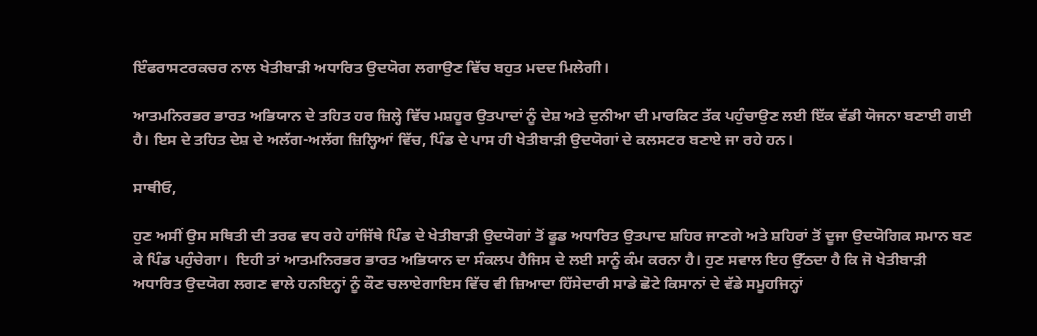ਇੰਫਰਾਸਟਰਕਚਰ ਨਾਲ ਖੇਤੀਬਾੜੀ ਅਧਾਰਿਤ ਉਦਯੋਗ ਲਗਾਉਣ ਵਿੱਚ ਬਹੁਤ ਮਦਦ ਮਿਲੇਗੀ।

ਆਤਮਨਿਰਭਰ ਭਾਰਤ ਅਭਿਯਾਨ ਦੇ ਤਹਿਤ ਹਰ ਜ਼ਿਲ੍ਹੇ ਵਿੱਚ ਮਸ਼ਹੂਰ ਉਤਪਾਦਾਂ ਨੂੰ ਦੇਸ਼ ਅਤੇ ਦੁਨੀਆ ਦੀ ਮਾਰਕਿਟ ਤੱਕ ਪਹੁੰਚਾਉਣ ਲਈ ਇੱਕ ਵੱਡੀ ਯੋਜਨਾ ਬਣਾਈ ਗਈ ਹੈ। ਇਸ ਦੇ ਤਹਿਤ ਦੇਸ਼ ਦੇ ਅਲੱਗ-ਅਲੱਗ ਜ਼ਿਲ੍ਹਿਆਂ ਵਿੱਚ, ਪਿੰਡ ਦੇ ਪਾਸ ਹੀ ਖੇਤੀਬਾੜੀ ਉਦਯੋਗਾਂ ਦੇ ਕਲਸਟਰ ਬਣਾਏ ਜਾ ਰਹੇ ਹਨ।

ਸਾਥੀਓ,

ਹੁਣ ਅਸੀਂ ਉਸ ਸਥਿਤੀ ਦੀ ਤਰਫ ਵਧ ਰਹੇ ਹਾਂਜਿੱਥੇ ਪਿੰਡ ਦੇ ਖੇਤੀਬਾੜੀ ਉਦਯੋਗਾਂ ਤੋਂ ਫੂਡ ਅਧਾਰਿਤ ਉਤਪਾਦ ਸ਼ਹਿਰ ਜਾਣਗੇ ਅਤੇ ਸ਼ਹਿਰਾਂ ਤੋਂ ਦੂਜਾ ਉਦਯੋਗਿਕ ਸਮਾਨ ਬਣ ਕੇ ਪਿੰਡ ਪਹੁੰਚੇਗਾ।  ਇਹੀ ਤਾਂ ਆਤਮਨਿਰਭਰ ਭਾਰਤ ਅਭਿਯਾਨ ਦਾ ਸੰਕਲਪ ਹੈਜਿਸ ਦੇ ਲਈ ਸਾਨੂੰ ਕੰਮ ਕਰਨਾ ਹੈ। ਹੁਣ ਸਵਾਲ ਇਹ ਉੱਠਦਾ ਹੈ ਕਿ ਜੋ ਖੇਤੀਬਾੜੀ ਅਧਾਰਿਤ ਉਦਯੋਗ ਲਗਣ ਵਾਲੇ ਹਨਇਨ੍ਹਾਂ ਨੂੰ ਕੌਣ ਚਲਾਏਗਾਇਸ ਵਿੱਚ ਵੀ ਜ਼ਿਆਦਾ ਹਿੱਸੇਦਾਰੀ ਸਾਡੇ ਛੋਟੇ ਕਿਸਾਨਾਂ ਦੇ ਵੱਡੇ ਸਮੂਹਜਿਨ੍ਹਾਂ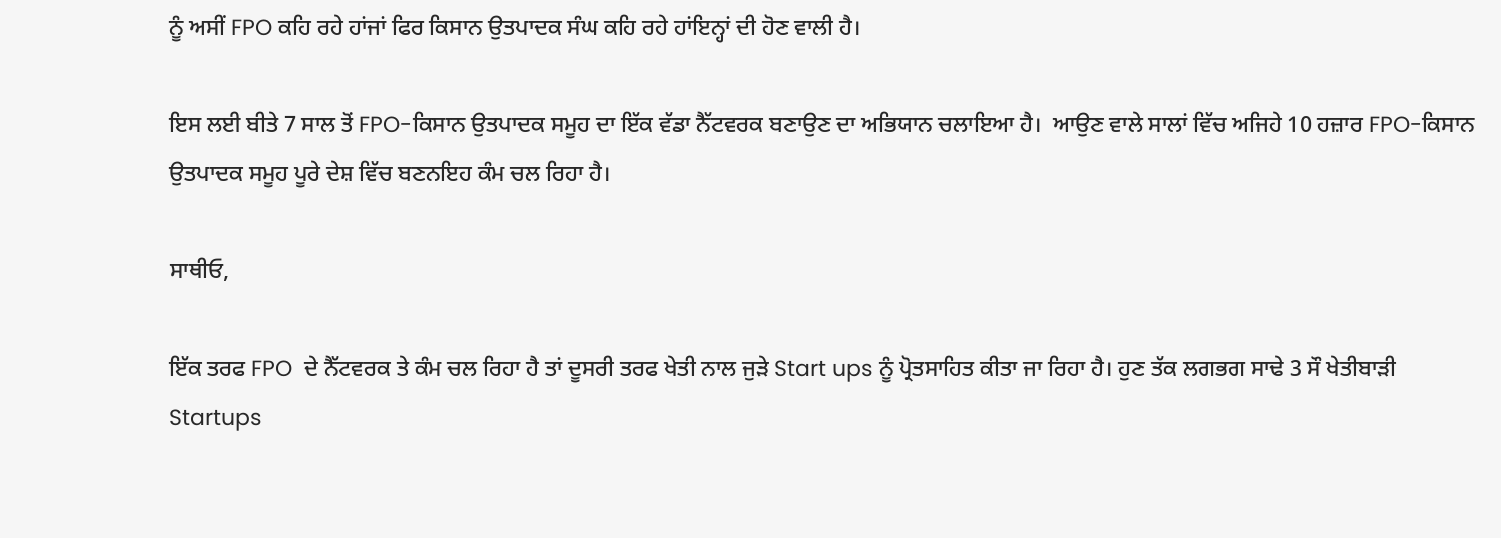ਨੂੰ ਅਸੀਂ FPO ਕਹਿ ਰਹੇ ਹਾਂਜਾਂ ਫਿਰ ਕਿਸਾਨ ਉਤਪਾਦਕ ਸੰਘ ਕਹਿ ਰਹੇ ਹਾਂਇਨ੍ਹਾਂ ਦੀ ਹੋਣ ਵਾਲੀ ਹੈ।

ਇਸ ਲਈ ਬੀਤੇ 7 ਸਾਲ ਤੋਂ FPO-ਕਿਸਾਨ ਉਤਪਾਦਕ ਸਮੂਹ ਦਾ ਇੱਕ ਵੱਡਾ ਨੈੱਟਵਰਕ ਬਣਾਉਣ ਦਾ ਅਭਿਯਾਨ ਚਲਾਇਆ ਹੈ।  ਆਉਣ ਵਾਲੇ ਸਾਲਾਂ ਵਿੱਚ ਅਜਿਹੇ 10 ਹਜ਼ਾਰ FPO-ਕਿਸਾਨ ਉਤਪਾਦਕ ਸਮੂਹ ਪੂਰੇ ਦੇਸ਼ ਵਿੱਚ ਬਣਨਇਹ ਕੰਮ ਚਲ ਰਿਹਾ ਹੈ।

ਸਾਥੀਓ,

ਇੱਕ ਤਰਫ FPO  ਦੇ ਨੈੱਟਵਰਕ ਤੇ ਕੰਮ ਚਲ ਰਿਹਾ ਹੈ ਤਾਂ ਦੂਸਰੀ ਤਰਫ ਖੇਤੀ ਨਾਲ ਜੁੜੇ Start ups ਨੂੰ ਪ੍ਰੋਤਸਾਹਿਤ ਕੀਤਾ ਜਾ ਰਿਹਾ ਹੈ। ਹੁਣ ਤੱਕ ਲਗਭਗ ਸਾਢੇ 3 ਸੌ ਖੇਤੀਬਾੜੀ Startups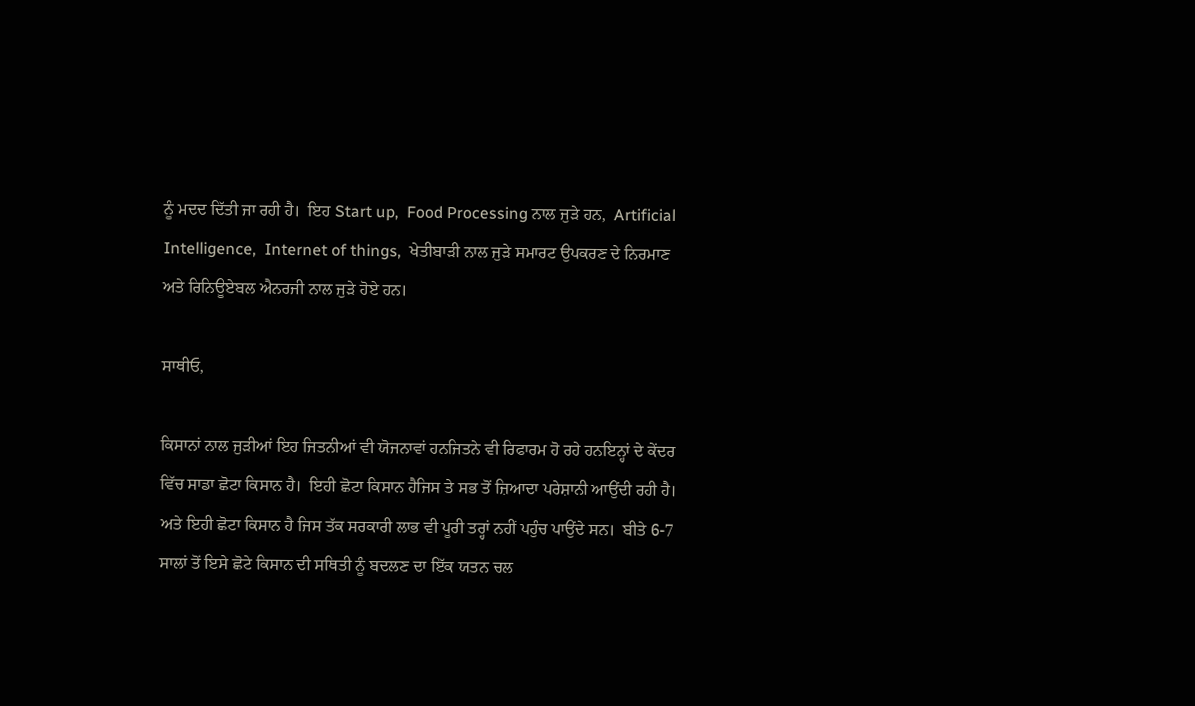ਨੂੰ ਮਦਦ ਦਿੱਤੀ ਜਾ ਰਹੀ ਹੈ।  ਇਹ Start up,  Food Processing ਨਾਲ ਜੁੜੇ ਹਨ,  Artificial Intelligence,  Internet of things,  ਖੇਤੀਬਾੜੀ ਨਾਲ ਜੁੜੇ ਸਮਾਰਟ ਉਪਕਰਣ ਦੇ ਨਿਰਮਾਣ ਅਤੇ ਰਿਨਿਊਏਬਲ ਐਨਰਜੀ ਨਾਲ ਜੁੜੇ ਹੋਏ ਹਨ।

ਸਾਥੀਓ,

ਕਿਸਾਨਾਂ ਨਾਲ ਜੁੜੀਆਂ ਇਹ ਜਿਤਨੀਆਂ ਵੀ ਯੋਜਨਾਵਾਂ ਹਨਜਿਤਨੇ ਵੀ ਰਿਫਾਰਮ ਹੋ ਰਹੇ ਹਨਇਨ੍ਹਾਂ ਦੇ ਕੇਂਦਰ ਵਿੱਚ ਸਾਡਾ ਛੋਟਾ ਕਿਸਾਨ ਹੈ।  ਇਹੀ ਛੋਟਾ ਕਿਸਾਨ ਹੈਜਿਸ ਤੇ ਸਭ ਤੋਂ ਜ਼ਿਆਦਾ ਪਰੇਸ਼ਾਨੀ ਆਉਂਦੀ ਰਹੀ ਹੈ। ਅਤੇ ਇਹੀ ਛੋਟਾ ਕਿਸਾਨ ਹੈ ਜਿਸ ਤੱਕ ਸਰਕਾਰੀ ਲਾਭ ਵੀ ਪੂਰੀ ਤਰ੍ਹਾਂ ਨਹੀਂ ਪਹੁੰਚ ਪਾਉਂਦੇ ਸਨ।  ਬੀਤੇ 6-7 ਸਾਲਾਂ ਤੋਂ ਇਸੇ ਛੋਟੇ ਕਿਸਾਨ ਦੀ ਸਥਿਤੀ ਨੂੰ ਬਦਲਣ ਦਾ ਇੱਕ ਯਤਨ ਚਲ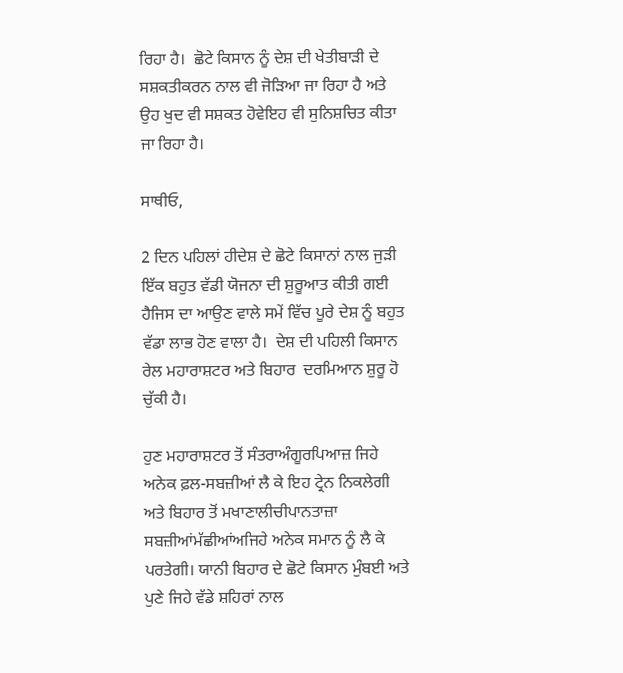ਰਿਹਾ ਹੈ।  ਛੋਟੇ ਕਿਸਾਨ ਨੂੰ ਦੇਸ਼ ਦੀ ਖੇਤੀਬਾੜੀ ਦੇ ਸਸ਼ਕਤੀਕਰਨ ਨਾਲ ਵੀ ਜੋੜਿਆ ਜਾ ਰਿਹਾ ਹੈ ਅਤੇ ਉਹ ਖੁਦ ਵੀ ਸਸ਼ਕਤ ਹੋਵੇਇਹ ਵੀ ਸੁਨਿਸ਼ਚਿਤ ਕੀਤਾ ਜਾ ਰਿਹਾ ਹੈ।

ਸਾਥੀਓ,

2 ਦਿਨ ਪਹਿਲਾਂ ਹੀਦੇਸ਼ ਦੇ ਛੋਟੇ ਕਿਸਾਨਾਂ ਨਾਲ ਜੁੜੀ ਇੱਕ ਬਹੁਤ ਵੱਡੀ ਯੋਜਨਾ ਦੀ ਸ਼ੁਰੂਆਤ ਕੀਤੀ ਗਈ ਹੈਜਿਸ ਦਾ ਆਉਣ ਵਾਲੇ ਸਮੇਂ ਵਿੱਚ ਪੂਰੇ ਦੇਸ਼ ਨੂੰ ਬਹੁਤ ਵੱਡਾ ਲਾਭ ਹੋਣ ਵਾਲਾ ਹੈ।  ਦੇਸ਼ ਦੀ ਪਹਿਲੀ ਕਿਸਾਨ ਰੇਲ ਮਹਾਰਾਸ਼ਟਰ ਅਤੇ ਬਿਹਾਰ  ਦਰਮਿਆਨ ਸ਼ੁਰੂ ਹੋ ਚੁੱਕੀ ਹੈ।

ਹੁਣ ਮਹਾਰਾਸ਼ਟਰ ਤੋਂ ਸੰਤਰਾਅੰਗੂਰਪਿਆਜ਼ ਜਿਹੇ ਅਨੇਕ ਫ਼ਲ-ਸਬਜ਼ੀਆਂ ਲੈ ਕੇ ਇਹ ਟ੍ਰੇਨ ਨਿਕਲੇਗੀ ਅਤੇ ਬਿਹਾਰ ਤੋਂ ਮਖਾਣਾਲੀਚੀਪਾਨਤਾਜ਼ਾ ਸਬਜ਼ੀਆਂਮੱਛੀਆਂਅਜਿਹੇ ਅਨੇਕ ਸਮਾਨ ਨੂੰ ਲੈ ਕੇ ਪਰਤੇਗੀ। ਯਾਨੀ ਬਿਹਾਰ ਦੇ ਛੋਟੇ ਕਿਸਾਨ ਮੁੰਬਈ ਅਤੇ ਪੁਣੇ ਜਿਹੇ ਵੱਡੇ ਸ਼ਹਿਰਾਂ ਨਾਲ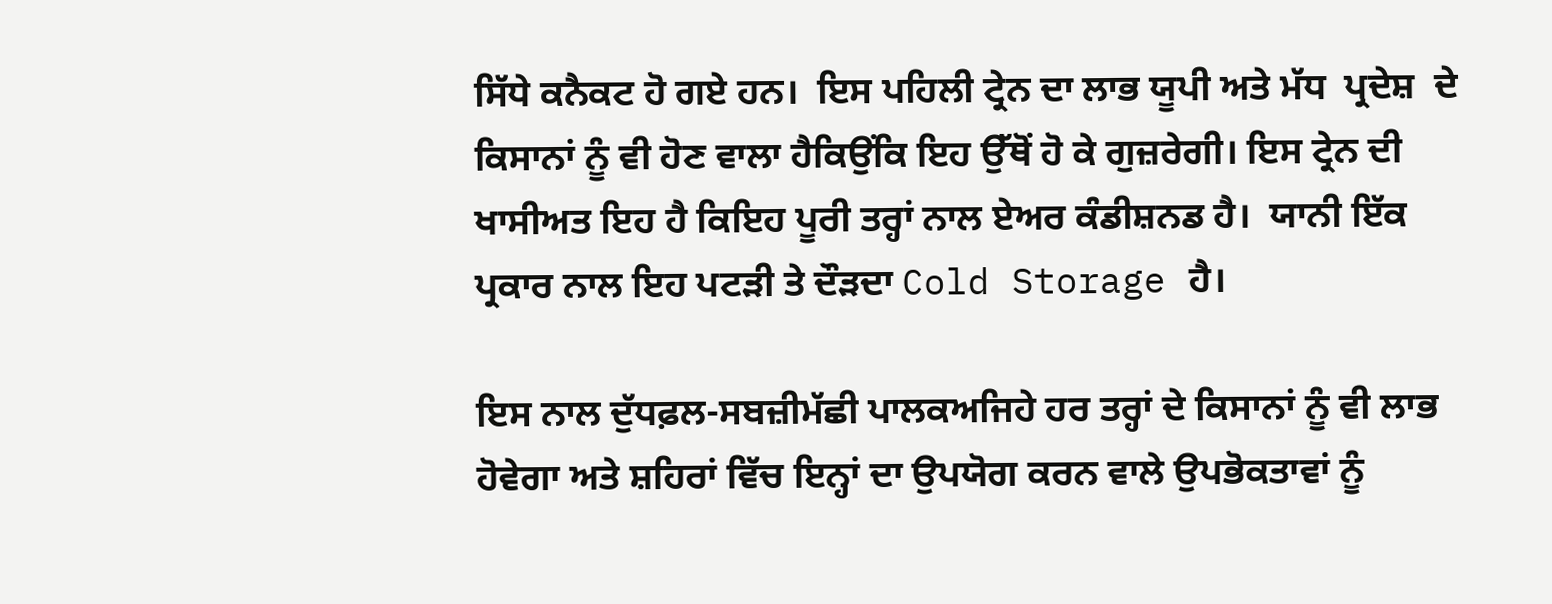ਸਿੱਧੇ ਕਨੈਕਟ ਹੋ ਗਏ ਹਨ।  ਇਸ ਪਹਿਲੀ ਟ੍ਰੇਨ ਦਾ ਲਾਭ ਯੂਪੀ ਅਤੇ ਮੱਧ  ਪ੍ਰਦੇਸ਼  ਦੇ ਕਿਸਾਨਾਂ ਨੂੰ ਵੀ ਹੋਣ ਵਾਲਾ ਹੈਕਿਉਂਕਿ ਇਹ ਉੱਥੋਂ ਹੋ ਕੇ ਗੁਜ਼ਰੇਗੀ। ਇਸ ਟ੍ਰੇਨ ਦੀ ਖਾਸੀਅਤ ਇਹ ਹੈ ਕਿਇਹ ਪੂਰੀ ਤਰ੍ਹਾਂ ਨਾਲ ਏਅਰ ਕੰਡੀਸ਼ਨਡ ਹੈ।  ਯਾਨੀ ਇੱਕ ਪ੍ਰਕਾਰ ਨਾਲ ਇਹ ਪਟੜੀ ਤੇ ਦੌੜਦਾ Cold Storage ਹੈ।

ਇਸ ਨਾਲ ਦੁੱਧਫ਼ਲ-ਸਬਜ਼ੀਮੱਛੀ ਪਾਲਕਅਜਿਹੇ ਹਰ ਤਰ੍ਹਾਂ ਦੇ ਕਿਸਾਨਾਂ ਨੂੰ ਵੀ ਲਾਭ ਹੋਵੇਗਾ ਅਤੇ ਸ਼ਹਿਰਾਂ ਵਿੱਚ ਇਨ੍ਹਾਂ ਦਾ ਉਪਯੋਗ ਕਰਨ ਵਾਲੇ ਉਪਭੋਕਤਾਵਾਂ ਨੂੰ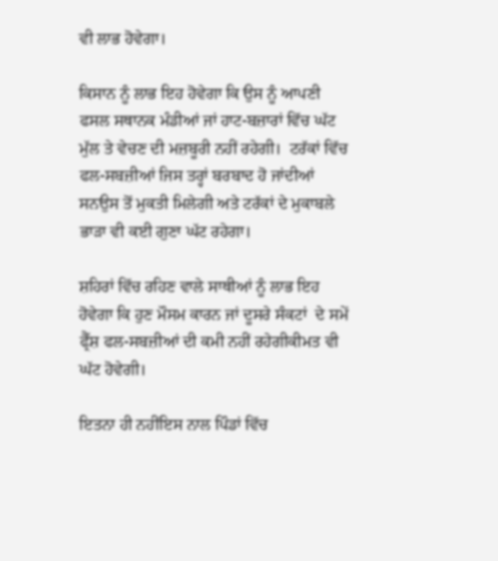ਵੀ ਲਾਭ ਹੋਵੇਗਾ।

ਕਿਸਾਨ ਨੂੰ ਲਾਭ ਇਹ ਹੋਵੇਗਾ ਕਿ ਉਸ ਨੂੰ ਆਪਣੀ ਫਸਲ ਸਥਾਨਕ ਮੰਡੀਆਂ ਜਾਂ ਹਾਟ-ਬਜ਼ਾਰਾਂ ਵਿੱਚ ਘੱਟ ਮੁੱਲ ਤੇ ਵੇਚਣ ਦੀ ਮਜ਼ਬੂਰੀ ਨਹੀਂ ਰਹੇਗੀ।  ਟਰੱਕਾਂ ਵਿੱਚ ਫਲ-ਸਬਜ਼ੀਆਂ ਜਿਸ ਤਰ੍ਹਾਂ ਬਰਬਾਦ ਹੋ ਜਾਂਦੀਆਂ ਸਨਉਸ ਤੋਂ ਮੁਕਤੀ ਮਿਲੇਗੀ ਅਤੇ ਟਰੱਕਾਂ ਦੇ ਮੁਕਾਬਲੇ ਭਾੜਾ ਵੀ ਕਈ ਗੁਣਾ ਘੱਟ ਰਹੇਗਾ।

ਸ਼ਹਿਰਾਂ ਵਿੱਚ ਰਹਿਣ ਵਾਲੇ ਸਾਥੀਆਂ ਨੂੰ ਲਾਭ ਇਹ ਹੋਵੇਗਾ ਕਿ ਹੁਣ ਮੌਸਮ ਕਾਰਨ ਜਾਂ ਦੂਸਰੇ ਸੰਕਟਾਂ  ਦੇ ਸਮੇਂ ਫ੍ਰੈੱਸ਼ ਫਲ-ਸਬਜ਼ੀਆਂ ਦੀ ਕਮੀ ਨਹੀਂ ਰਹੇਗੀਕੀਮਤ ਵੀ ਘੱਟ ਹੋਵੇਗੀ।

ਇਤਨਾ ਹੀ ਨਹੀਂਇਸ ਨਾਲ ਪਿੰਡਾਂ ਵਿੱਚ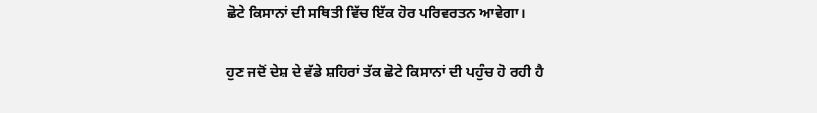ਛੋਟੇ ਕਿਸਾਨਾਂ ਦੀ ਸਥਿਤੀ ਵਿੱਚ ਇੱਕ ਹੋਰ ਪਰਿਵਰਤਨ ਆਵੇਗਾ।

ਹੁਣ ਜਦੋਂ ਦੇਸ਼ ਦੇ ਵੱਡੇ ਸ਼ਹਿਰਾਂ ਤੱਕ ਛੋਟੇ ਕਿਸਾਨਾਂ ਦੀ ਪਹੁੰਚ ਹੋ ਰਹੀ ਹੈ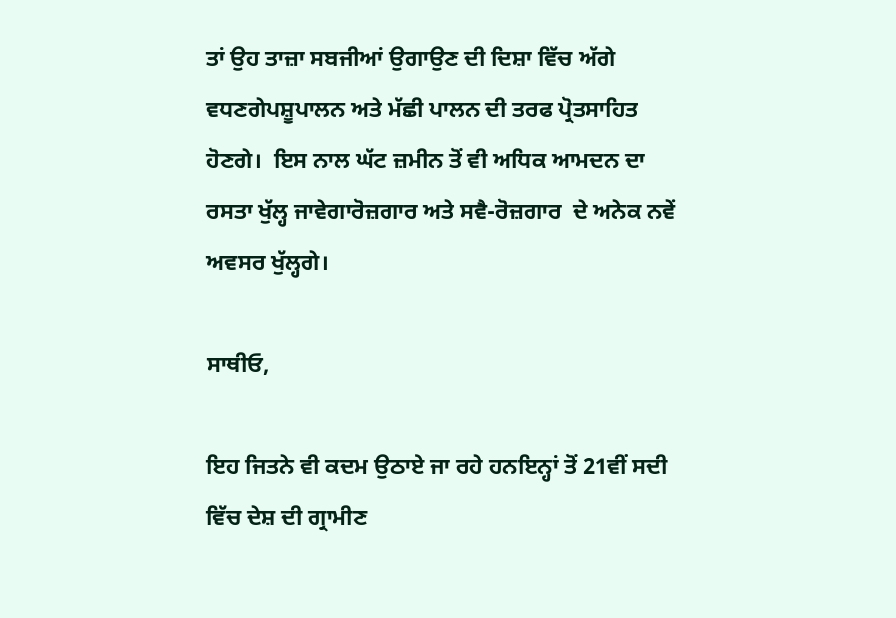ਤਾਂ ਉਹ ਤਾਜ਼ਾ ਸਬਜੀਆਂ ਉਗਾਉਣ ਦੀ ਦਿਸ਼ਾ ਵਿੱਚ ਅੱਗੇ ਵਧਣਗੇਪਸ਼ੂਪਾਲਨ ਅਤੇ ਮੱਛੀ ਪਾਲਨ ਦੀ ਤਰਫ ਪ੍ਰੋਤਸਾਹਿਤ ਹੋਣਗੇ।  ਇਸ ਨਾਲ ਘੱਟ ਜ਼ਮੀਨ ਤੋਂ ਵੀ ਅਧਿਕ ਆਮਦਨ ਦਾ ਰਸਤਾ ਖੁੱਲ੍ਹ ਜਾਵੇਗਾਰੋਜ਼ਗਾਰ ਅਤੇ ਸਵੈ-ਰੋਜ਼ਗਾਰ  ਦੇ ਅਨੇਕ ਨਵੇਂ ਅਵਸਰ ਖੁੱਲ੍ਹਗੇ।

ਸਾਥੀਓ,

ਇਹ ਜਿਤਨੇ ਵੀ ਕਦਮ ਉਠਾਏ ਜਾ ਰਹੇ ਹਨਇਨ੍ਹਾਂ ਤੋਂ 21ਵੀਂ ਸਦੀ ਵਿੱਚ ਦੇਸ਼ ਦੀ ਗ੍ਰਾਮੀਣ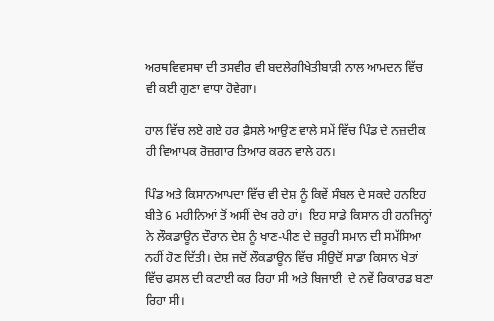ਅਰਥਵਿਵਸਥਾ ਦੀ ਤਸਵੀਰ ਵੀ ਬਦਲੇਗੀਖੇਤੀਬਾੜੀ ਨਾਲ ਆਮਦਨ ਵਿੱਚ ਵੀ ਕਈ ਗੁਣਾ ਵਾਧਾ ਹੋਵੇਗਾ।

ਹਾਲ ਵਿੱਚ ਲਏ ਗਏ ਹਰ ਫ਼ੈਸਲੇ ਆਉਣ ਵਾਲੇ ਸਮੇਂ ਵਿੱਚ ਪਿੰਡ ਦੇ ਨਜ਼ਦੀਕ ਹੀ ਵਿਆਪਕ ਰੋਜ਼ਗਾਰ ਤਿਆਰ ਕਰਨ ਵਾਲੇ ਹਨ।

ਪਿੰਡ ਅਤੇ ਕਿਸਾਨਆਪਦਾ ਵਿੱਚ ਵੀ ਦੇਸ਼ ਨੂੰ ਕਿਵੇਂ ਸੰਬਲ ਦੇ ਸਕਦੇ ਹਨਇਹ ਬੀਤੇ 6 ਮਹੀਨਿਆਂ ਤੋਂ ਅਸੀਂ ਦੇਖ ਰਹੇ ਹਾਂ।  ਇਹ ਸਾਡੇ ਕਿਸਾਨ ਹੀ ਹਨਜਿਨ੍ਹਾਂ ਨੇ ਲੌਕਡਾਊਨ ਦੌਰਾਨ ਦੇਸ਼ ਨੂੰ ਖਾਣ-ਪੀਣ ਦੇ ਜ਼ਰੂਰੀ ਸਮਾਨ ਦੀ ਸਮੱਸਿਆ ਨਹੀਂ ਹੋਣ ਦਿੱਤੀ। ਦੇਸ਼ ਜਦੋਂ ਲੌਕਡਾਊਨ ਵਿੱਚ ਸੀਉਦੋਂ ਸਾਡਾ ਕਿਸਾਨ ਖੇਤਾਂ ਵਿੱਚ ਫਸਲ ਦੀ ਕਟਾਈ ਕਰ ਰਿਹਾ ਸੀ ਅਤੇ ਬਿਜਾਈ  ਦੇ ਨਵੇਂ ਰਿਕਾਰਡ ਬਣਾ ਰਿਹਾ ਸੀ।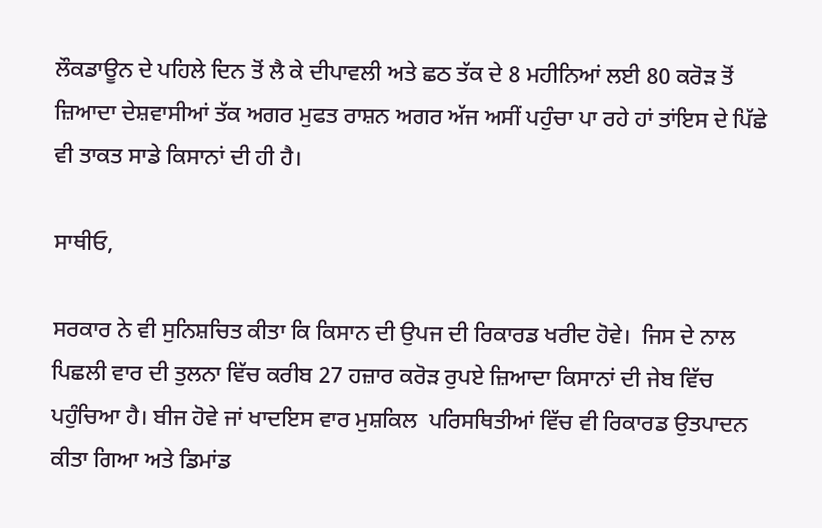ਲੌਕਡਾਊਨ ਦੇ ਪਹਿਲੇ ਦਿਨ ਤੋਂ ਲੈ ਕੇ ਦੀਪਾਵਲੀ ਅਤੇ ਛਠ ਤੱਕ ਦੇ 8 ਮਹੀਨਿਆਂ ਲਈ 80 ਕਰੋੜ ਤੋਂ ਜ਼ਿਆਦਾ ਦੇਸ਼ਵਾਸੀਆਂ ਤੱਕ ਅਗਰ ਮੁਫਤ ਰਾਸ਼ਨ ਅਗਰ ਅੱਜ ਅਸੀਂ ਪਹੁੰਚਾ ਪਾ ਰਹੇ ਹਾਂ ਤਾਂਇਸ ਦੇ ਪਿੱਛੇ ਵੀ ਤਾਕਤ ਸਾਡੇ ਕਿਸਾਨਾਂ ਦੀ ਹੀ ਹੈ।

ਸਾਥੀਓ,

ਸਰਕਾਰ ਨੇ ਵੀ ਸੁਨਿਸ਼ਚਿਤ ਕੀਤਾ ਕਿ ਕਿਸਾਨ ਦੀ ਉਪਜ ਦੀ ਰਿਕਾਰਡ ਖਰੀਦ ਹੋਵੇ।  ਜਿਸ ਦੇ ਨਾਲ ਪਿਛਲੀ ਵਾਰ ਦੀ ਤੁਲਨਾ ਵਿੱਚ ਕਰੀਬ 27 ਹਜ਼ਾਰ ਕਰੋੜ ਰੁਪਏ ਜ਼ਿਆਦਾ ਕਿਸਾਨਾਂ ਦੀ ਜੇਬ ਵਿੱਚ ਪਹੁੰਚਿਆ ਹੈ। ਬੀਜ ਹੋਵੇ ਜਾਂ ਖਾਦਇਸ ਵਾਰ ਮੁਸ਼ਕਿਲ  ਪਰਿਸਥਿਤੀਆਂ ਵਿੱਚ ਵੀ ਰਿਕਾਰਡ ਉਤਪਾਦਨ ਕੀਤਾ ਗਿਆ ਅਤੇ ਡਿਮਾਂਡ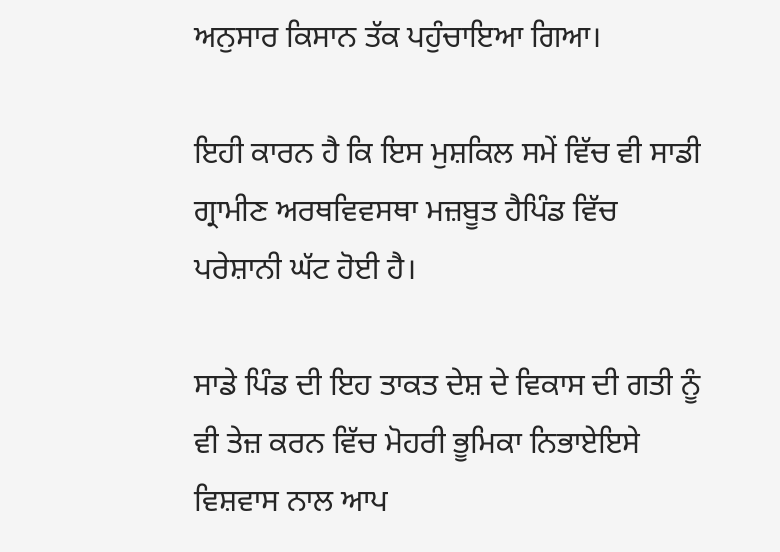ਅਨੁਸਾਰ ਕਿਸਾਨ ਤੱਕ ਪਹੁੰਚਾਇਆ ਗਿਆ।

ਇਹੀ ਕਾਰਨ ਹੈ ਕਿ ਇਸ ਮੁਸ਼ਕਿਲ ਸਮੇਂ ਵਿੱਚ ਵੀ ਸਾਡੀ ਗ੍ਰਾਮੀਣ ਅਰਥਵਿਵਸਥਾ ਮਜ਼ਬੂਤ ਹੈਪਿੰਡ ਵਿੱਚ ਪਰੇਸ਼ਾਨੀ ਘੱਟ ਹੋਈ ਹੈ।

ਸਾਡੇ ਪਿੰਡ ਦੀ ਇਹ ਤਾਕਤ ਦੇਸ਼ ਦੇ ਵਿਕਾਸ ਦੀ ਗਤੀ ਨੂੰ ਵੀ ਤੇਜ਼ ਕਰਨ ਵਿੱਚ ਮੋਹਰੀ ਭੂਮਿਕਾ ਨਿਭਾਏਇਸੇ ਵਿਸ਼ਵਾਸ ਨਾਲ ਆਪ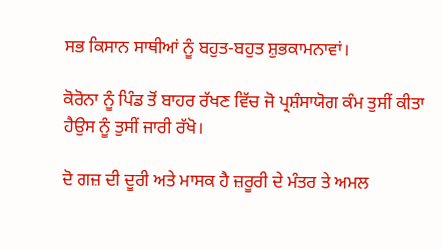ਸਭ ਕਿਸਾਨ ਸਾਥੀਆਂ ਨੂੰ ਬਹੁਤ-ਬਹੁਤ ਸ਼ੁਭਕਾਮਨਾਵਾਂ।

ਕੋਰੋਨਾ ਨੂੰ ਪਿੰਡ ਤੋਂ ਬਾਹਰ ਰੱਖਣ ਵਿੱਚ ਜੋ ਪ੍ਰਸ਼ੰਸਾਯੋਗ ਕੰਮ ਤੁਸੀਂ ਕੀਤਾ ਹੈਉਸ ਨੂੰ ਤੁਸੀਂ ਜਾਰੀ ਰੱਖੋ।

ਦੋ ਗਜ਼ ਦੀ ਦੂਰੀ ਅਤੇ ਮਾਸਕ ਹੈ ਜ਼ਰੂਰੀ ਦੇ ਮੰਤਰ ਤੇ ਅਮਲ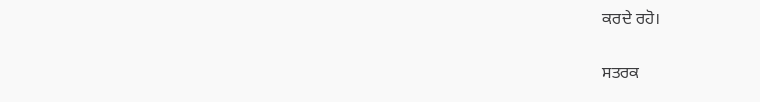ਕਰਦੇ ਰਹੋ।

ਸਤਰਕ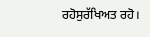ਰਹੋਸੁਰੱਖਿਅਤ ਰਹੋ।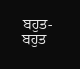ਬਹੁਤ-ਬਹੁਤ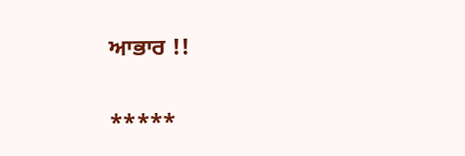ਆਭਾਰ !!

*****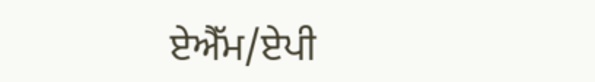ਏਐੱਮ/ਏਪੀ